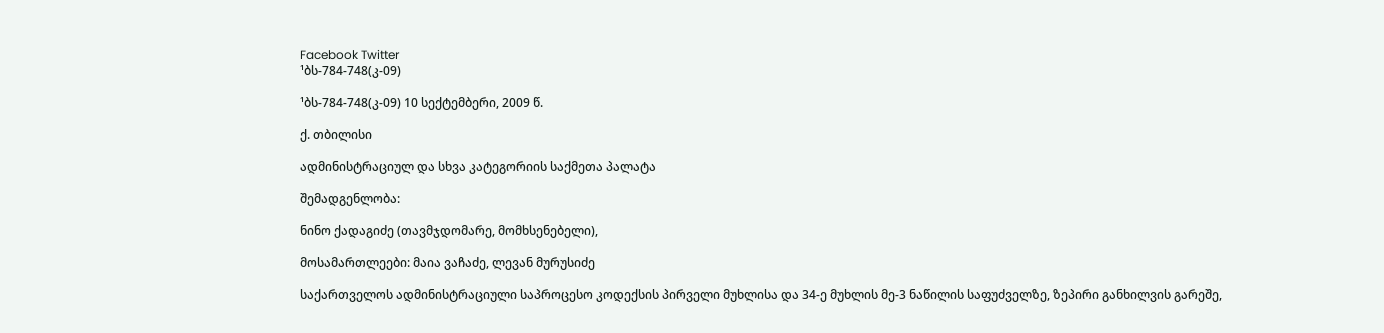Facebook Twitter
¹ბს-784-748(კ-09)

¹ბს-784-748(კ-09) 10 სექტემბერი, 2009 წ.

ქ. თბილისი

ადმინისტრაციულ და სხვა კატეგორიის საქმეთა პალატა

შემადგენლობა:

ნინო ქადაგიძე (თავმჯდომარე, მომხსენებელი),

მოსამართლეები: მაია ვაჩაძე, ლევან მურუსიძე

საქართველოს ადმინისტრაციული საპროცესო კოდექსის პირველი მუხლისა და 34-ე მუხლის მე-3 ნაწილის საფუძველზე, ზეპირი განხილვის გარეშე,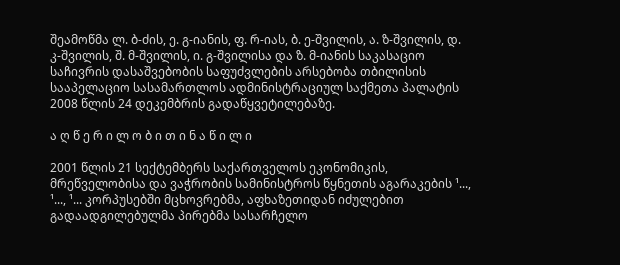შეამოწმა ლ. ბ-ძის, ე. გ-იანის, ფ. რ-იას, ბ. ე-შვილის, ა. ზ-შვილის, დ. კ-შვილის, შ. მ-შვილის, ი. გ-შვილისა და ზ. მ-იანის საკასაციო საჩივრის დასაშვებობის საფუძვლების არსებობა თბილისის სააპელაციო სასამართლოს ადმინისტრაციულ საქმეთა პალატის 2008 წლის 24 დეკემბრის გადაწყვეტილებაზე.

ა ღ წ ე რ ი ლ ო ბ ი თ ი ნ ა წ ი ლ ი

2001 წლის 21 სექტემბერს საქართველოს ეკონომიკის, მრეწველობისა და ვაჭრობის სამინისტროს წყნეთის აგარაკების ¹..., ¹..., ¹... კორპუსებში მცხოვრებმა, აფხაზეთიდან იძულებით გადაადგილებულმა პირებმა სასარჩელო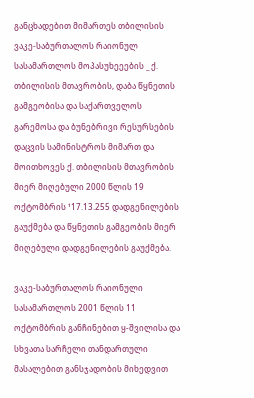განცხადებით მიმართეს თბილისის ვაკე-საბურთალოს რაიონულ სასამართლოს მოპასუხეეების _ ქ. თბილისის მთავრობის, დაბა წყნეთის გამგეობისა და საქართველოს გარემოსა და ბუნებრივი რესურსების დაცვის სამინისტროს მიმართ და მოითხოვეს ქ. თბილისის მთავრობის მიერ მიღებული 2000 წლის 19 ოქტომბრის ¹17.13.255 დადგენილების გაუქმება და წყნეთის გამგეობის მიერ მიღებული დადგენილების გაუქმება.

ვაკე-საბურთალოს რაიონული სასამართლოს 2001 წლის 11 ოქტომბრის განჩინებით ყ-შვილისა და სხვათა სარჩელი თანდართული მასალებით განსჯადობის მიხედვით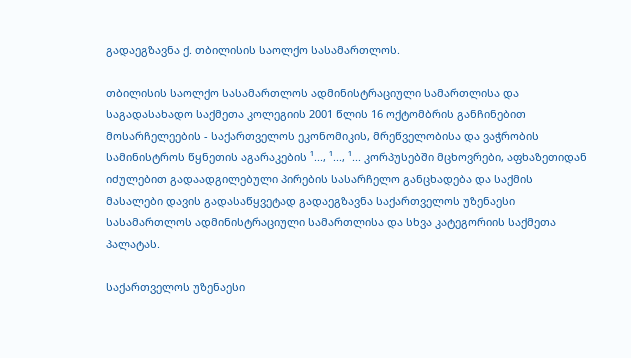გადაეგზავნა ქ. თბილისის საოლქო სასამართლოს.

თბილისის საოლქო სასამართლოს ადმინისტრაციული სამართლისა და საგადასახადო საქმეთა კოლეგიის 2001 წლის 16 ოქტომბრის განჩინებით მოსარჩელეების - საქართველოს ეკონომიკის, მრეწველობისა და ვაჭრობის სამინისტროს წყნეთის აგარაკების ¹..., ¹..., ¹... კორპუსებში მცხოვრები, აფხაზეთიდან იძულებით გადაადგილებული პირების სასარჩელო განცხადება და საქმის მასალები დავის გადასაწყვეტად გადაეგზავნა საქართველოს უზენაესი სასამართლოს ადმინისტრაციული სამართლისა და სხვა კატეგორიის საქმეთა პალატას.

საქართველოს უზენაესი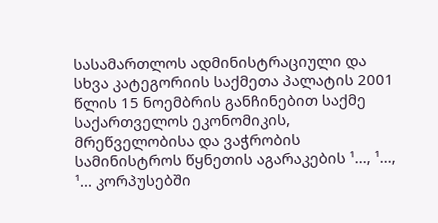სასამართლოს ადმინისტრაციული და სხვა კატეგორიის საქმეთა პალატის 2001 წლის 15 ნოემბრის განჩინებით საქმე საქართველოს ეკონომიკის, მრეწველობისა და ვაჭრობის სამინისტროს წყნეთის აგარაკების ¹..., ¹..., ¹... კორპუსებში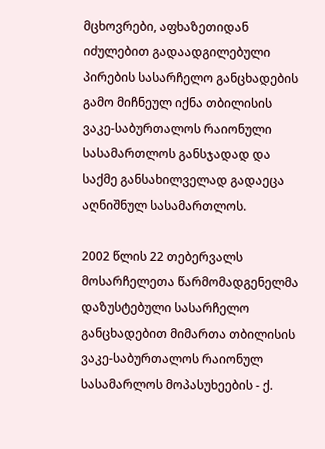მცხოვრები, აფხაზეთიდან იძულებით გადაადგილებული პირების სასარჩელო განცხადების გამო მიჩნეულ იქნა თბილისის ვაკე-საბურთალოს რაიონული სასამართლოს განსჯადად და საქმე განსახილველად გადაეცა აღნიშნულ სასამართლოს.

2002 წლის 22 თებერვალს მოსარჩელეთა წარმომადგენელმა დაზუსტებული სასარჩელო განცხადებით მიმართა თბილისის ვაკე-საბურთალოს რაიონულ სასამარლოს მოპასუხეების - ქ.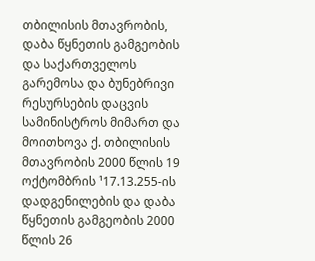თბილისის მთავრობის, დაბა წყნეთის გამგეობის და საქართველოს გარემოსა და ბუნებრივი რესურსების დაცვის სამინისტროს მიმართ და მოითხოვა ქ. თბილისის მთავრობის 2000 წლის 19 ოქტომბრის ¹17.13.255-ის დადგენილების და დაბა წყნეთის გამგეობის 2000 წლის 26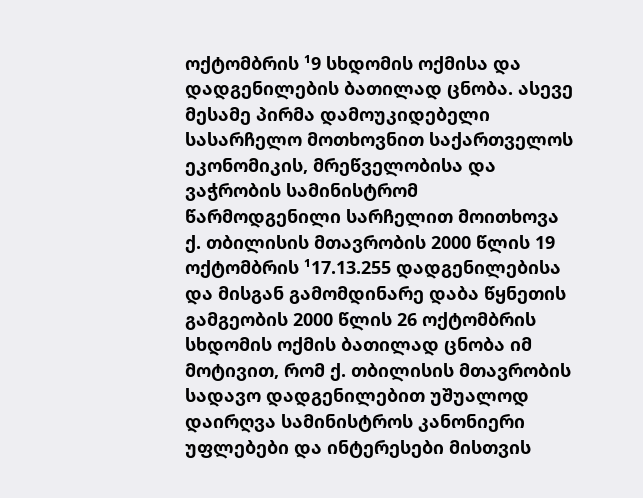ოქტომბრის ¹9 სხდომის ოქმისა და დადგენილების ბათილად ცნობა. ასევე მესამე პირმა დამოუკიდებელი სასარჩელო მოთხოვნით საქართველოს ეკონომიკის, მრეწველობისა და ვაჭრობის სამინისტრომ წარმოდგენილი სარჩელით მოითხოვა ქ. თბილისის მთავრობის 2000 წლის 19 ოქტომბრის ¹17.13.255 დადგენილებისა და მისგან გამომდინარე დაბა წყნეთის გამგეობის 2000 წლის 26 ოქტომბრის სხდომის ოქმის ბათილად ცნობა იმ მოტივით, რომ ქ. თბილისის მთავრობის სადავო დადგენილებით უშუალოდ დაირღვა სამინისტროს კანონიერი უფლებები და ინტერესები მისთვის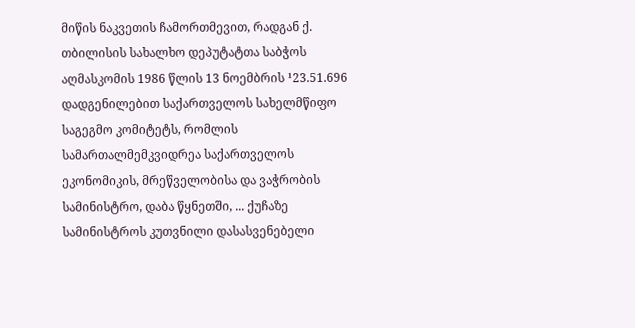მიწის ნაკვეთის ჩამორთმევით, რადგან ქ. თბილისის სახალხო დეპუტატთა საბჭოს აღმასკომის 1986 წლის 13 ნოემბრის ¹23.51.696 დადგენილებით საქართველოს სახელმწიფო საგეგმო კომიტეტს, რომლის სამართალმემკვიდრეა საქართველოს ეკონომიკის, მრეწველობისა და ვაჭრობის სამინისტრო, დაბა წყნეთში, ... ქუჩაზე სამინისტროს კუთვნილი დასასვენებელი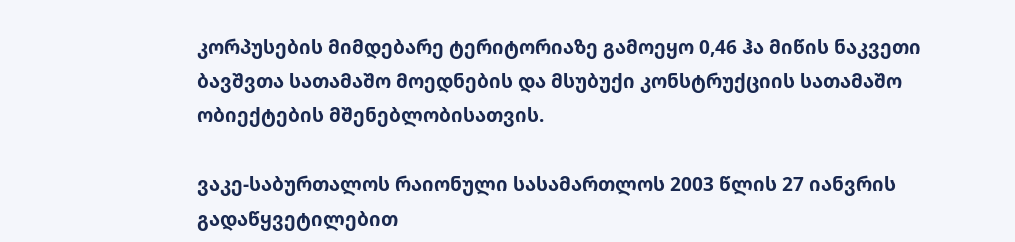კორპუსების მიმდებარე ტერიტორიაზე გამოეყო 0,46 ჰა მიწის ნაკვეთი ბავშვთა სათამაშო მოედნების და მსუბუქი კონსტრუქციის სათამაშო ობიექტების მშენებლობისათვის.

ვაკე-საბურთალოს რაიონული სასამართლოს 2003 წლის 27 იანვრის გადაწყვეტილებით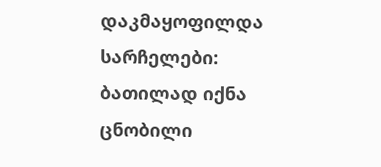დაკმაყოფილდა სარჩელები: ბათილად იქნა ცნობილი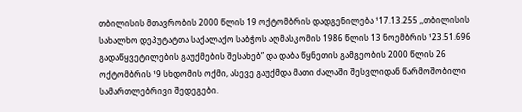თბილისის მთავრობის 2000 წლის 19 ოქტომბრის დადგენილება ¹17.13.255 ,,თბილისის სახალხო დეპუტატთა საქალაქო საბჭოს აღმასკომის 1986 წლის 13 ნოემბრის ¹23.51.696 გადაწყვეტილების გაუქმების შესახებ” და დაბა წყნეთის გამგეობის 2000 წლის 26 ოქტომბრის ¹9 სხდომის ოქმი, ასევე გაუქმდა მათი ძალაში შესვლიდან წარმოშობილი სამართლებრივი შედეგები.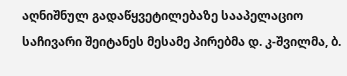აღნიშნულ გადაწყვეტილებაზე სააპელაციო საჩივარი შეიტანეს მესამე პირებმა დ. კ-შვილმა, ბ.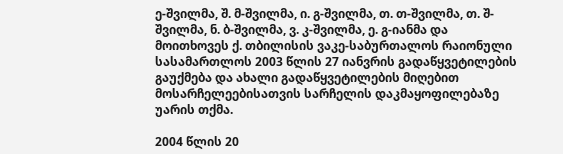ე-შვილმა, შ. მ-შვილმა, ი. გ-შვილმა, თ. თ-შვილმა, თ. შ-შვილმა, ნ. ბ-შვილმა, ვ. კ-შვილმა, ე. გ-იანმა და მოითხოვეს ქ. თბილისის ვაკე-საბურთალოს რაიონული სასამართლოს 2003 წლის 27 იანვრის გადაწყვეტილების გაუქმება და ახალი გადაწყვეტილების მიღებით მოსარჩელეებისათვის სარჩელის დაკმაყოფილებაზე უარის თქმა.

2004 წლის 20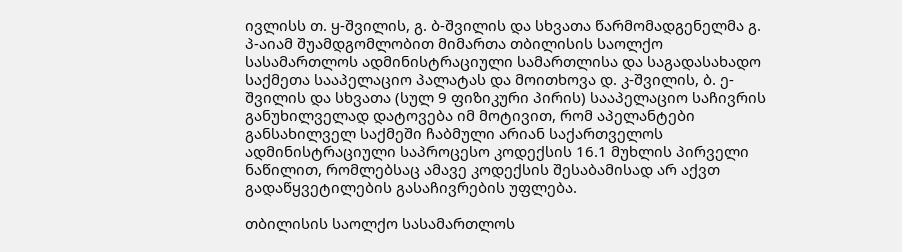ივლისს თ. ყ-შვილის, გ. ბ-შვილის და სხვათა წარმომადგენელმა გ. პ-აიამ შუამდგომლობით მიმართა თბილისის საოლქო სასამართლოს ადმინისტრაციული სამართლისა და საგადასახადო საქმეთა სააპელაციო პალატას და მოითხოვა დ. კ-შვილის, ბ. ე-შვილის და სხვათა (სულ 9 ფიზიკური პირის) სააპელაციო საჩივრის განუხილველად დატოვება იმ მოტივით, რომ აპელანტები განსახილველ საქმეში ჩაბმული არიან საქართველოს ადმინისტრაციული საპროცესო კოდექსის 16.1 მუხლის პირველი ნაწილით, რომლებსაც ამავე კოდექსის შესაბამისად არ აქვთ გადაწყვეტილების გასაჩივრების უფლება.

თბილისის საოლქო სასამართლოს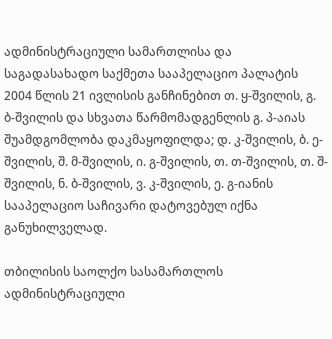ადმინისტრაციული სამართლისა და საგადასახადო საქმეთა სააპელაციო პალატის 2004 წლის 21 ივლისის განჩინებით თ. ყ-შვილის, გ. ბ-შვილის და სხვათა წარმომადგენლის გ. პ-აიას შუამდგომლობა დაკმაყოფილდა; დ. კ-შვილის, ბ. ე-შვილის, შ. მ-შვილის, ი. გ-შვილის, თ. თ-შვილის, თ. შ-შვილის, ნ. ბ-შვილის, ვ. კ-შვილის, ე. გ-იანის სააპელაციო საჩივარი დატოვებულ იქნა განუხილველად.

თბილისის საოლქო სასამართლოს ადმინისტრაციული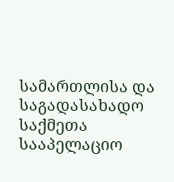სამართლისა და საგადასახადო საქმეთა სააპელაციო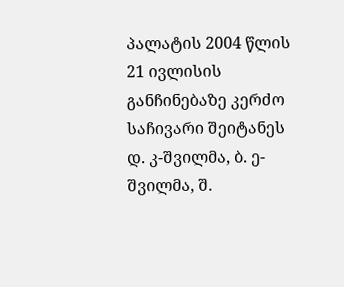პალატის 2004 წლის 21 ივლისის განჩინებაზე კერძო საჩივარი შეიტანეს დ. კ-შვილმა, ბ. ე-შვილმა, შ.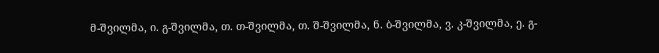მ-შვილმა, ი. გ-შვილმა, თ. თ-შვილმა, თ. შ-შვილმა, ნ. ბ-შვილმა, ვ. კ-შვილმა, ე. გ-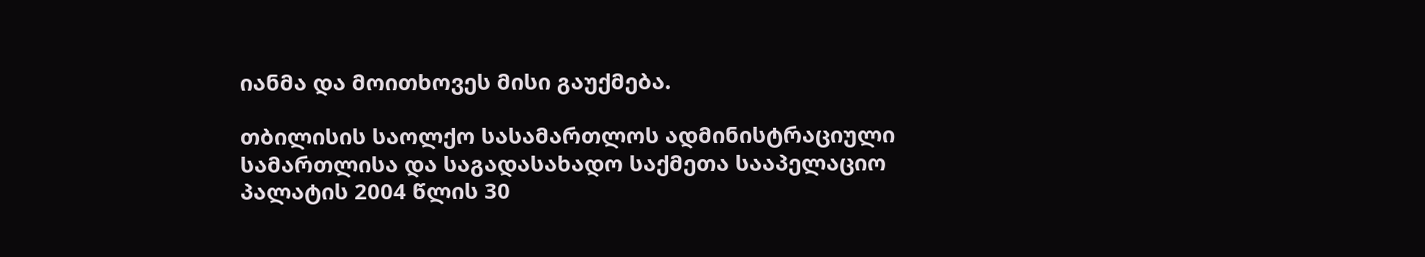იანმა და მოითხოვეს მისი გაუქმება.

თბილისის საოლქო სასამართლოს ადმინისტრაციული სამართლისა და საგადასახადო საქმეთა სააპელაციო პალატის 2004 წლის 30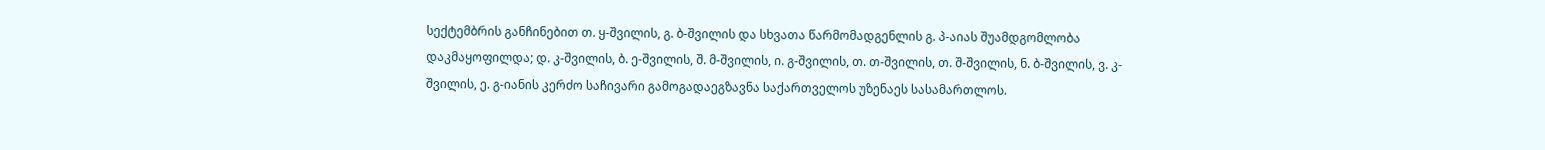სექტემბრის განჩინებით თ. ყ-შვილის, გ. ბ-შვილის და სხვათა წარმომადგენლის გ. პ-აიას შუამდგომლობა დაკმაყოფილდა; დ. კ-შვილის, ბ. ე-შვილის, შ. მ-შვილის, ი. გ-შვილის, თ. თ-შვილის, თ. შ-შვილის, ნ. ბ-შვილის, ვ. კ-შვილის, ე. გ-იანის კერძო საჩივარი გამოგადაეგზავნა საქართველოს უზენაეს სასამართლოს.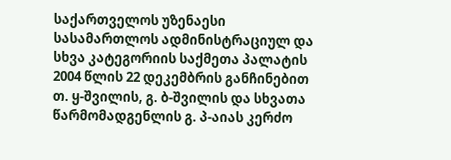საქართველოს უზენაესი სასამართლოს ადმინისტრაციულ და სხვა კატეგორიის საქმეთა პალატის 2004 წლის 22 დეკემბრის განჩინებით თ. ყ-შვილის, გ. ბ-შვილის და სხვათა წარმომადგენლის გ. პ-აიას კერძო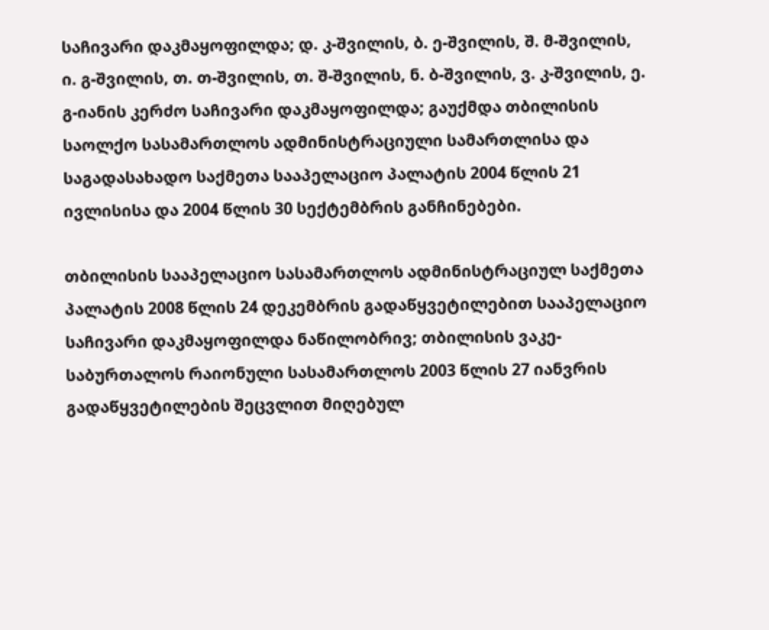საჩივარი დაკმაყოფილდა; დ. კ-შვილის, ბ. ე-შვილის, შ. მ-შვილის, ი. გ-შვილის, თ. თ-შვილის, თ. შ-შვილის, ნ. ბ-შვილის, ვ. კ-შვილის, ე. გ-იანის კერძო საჩივარი დაკმაყოფილდა; გაუქმდა თბილისის საოლქო სასამართლოს ადმინისტრაციული სამართლისა და საგადასახადო საქმეთა სააპელაციო პალატის 2004 წლის 21 ივლისისა და 2004 წლის 30 სექტემბრის განჩინებები.

თბილისის სააპელაციო სასამართლოს ადმინისტრაციულ საქმეთა პალატის 2008 წლის 24 დეკემბრის გადაწყვეტილებით სააპელაციო საჩივარი დაკმაყოფილდა ნაწილობრივ; თბილისის ვაკე-საბურთალოს რაიონული სასამართლოს 2003 წლის 27 იანვრის გადაწყვეტილების შეცვლით მიღებულ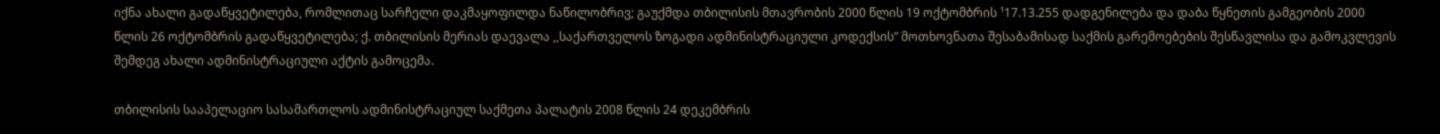იქნა ახალი გადაწყვეტილება, რომლითაც სარჩელი დაკმაყოფილდა ნაწილობრივ; გაუქმდა თბილისის მთავრობის 2000 წლის 19 ოქტომბრის ¹17.13.255 დადგენილება და დაბა წყნეთის გამგეობის 2000 წლის 26 ოქტომბრის გადაწყვეტილება; ქ. თბილისის მერიას დაევალა ,,საქართველოს ზოგადი ადმინისტრაციული კოდექსის” მოთხოვნათა შესაბამისად საქმის გარემოებების შესწავლისა და გამოკვლევის შემდეგ ახალი ადმინისტრაციული აქტის გამოცემა.

თბილისის სააპელაციო სასამართლოს ადმინისტრაციულ საქმეთა პალატის 2008 წლის 24 დეკემბრის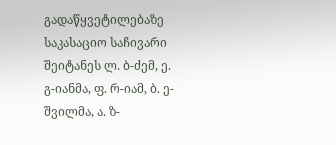გადაწყვეტილებაზე საკასაციო საჩივარი შეიტანეს ლ. ბ-ძემ, ე. გ-იანმა, ფ. რ-იამ, ბ. ე-შვილმა, ა. ზ-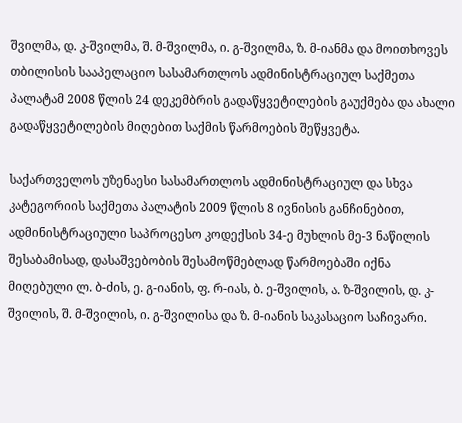შვილმა, დ. კ-შვილმა, შ. მ-შვილმა, ი. გ-შვილმა, ზ. მ-იანმა და მოითხოვეს თბილისის სააპელაციო სასამართლოს ადმინისტრაციულ საქმეთა პალატამ 2008 წლის 24 დეკემბრის გადაწყვეტილების გაუქმება და ახალი გადაწყვეტილების მიღებით საქმის წარმოების შეწყვეტა.

საქართველოს უზენაესი სასამართლოს ადმინისტრაციულ და სხვა კატეგორიის საქმეთა პალატის 2009 წლის 8 ივნისის განჩინებით, ადმინისტრაციული საპროცესო კოდექსის 34-ე მუხლის მე-3 ნაწილის შესაბამისად, დასაშვებობის შესამოწმებლად წარმოებაში იქნა მიღებული ლ. ბ-ძის, ე. გ-იანის, ფ. რ-იას, ბ. ე-შვილის, ა. ზ-შვილის, დ. კ-შვილის, შ. მ-შვილის, ი. გ-შვილისა და ზ. მ-იანის საკასაციო საჩივარი.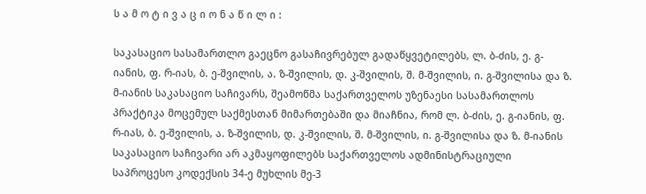ს ა მ ო ტ ი ვ ა ც ი ო ნ ა წ ი ლ ი :

საკასაციო სასამართლო გაეცნო გასაჩივრებულ გადაწყვეტილებს, ლ. ბ-ძის, ე. გ-იანის, ფ. რ-იას, ბ. ე-შვილის, ა. ზ-შვილის, დ. კ-შვილის, შ. მ-შვილის, ი. გ-შვილისა და ზ. მ-იანის საკასაციო საჩივარს, შეამოწმა საქართველოს უზენაესი სასამართლოს პრაქტიკა მოცემულ საქმესთან მიმართებაში და მიაჩნია, რომ ლ. ბ-ძის, ე. გ-იანის, ფ. რ-იას, ბ. ე-შვილის, ა. ზ-შვილის, დ. კ-შვილის, შ. მ-შვილის, ი. გ-შვილისა და ზ. მ-იანის საკასაციო საჩივარი არ აკმაყოფილებს საქართველოს ადმინისტრაციული საპროცესო კოდექსის 34-ე მუხლის მე-3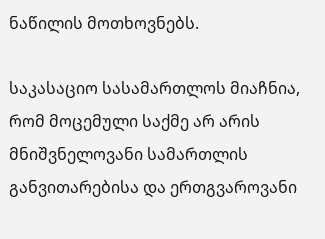ნაწილის მოთხოვნებს.

საკასაციო სასამართლოს მიაჩნია, რომ მოცემული საქმე არ არის მნიშვნელოვანი სამართლის განვითარებისა და ერთგვაროვანი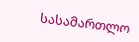სასამართლო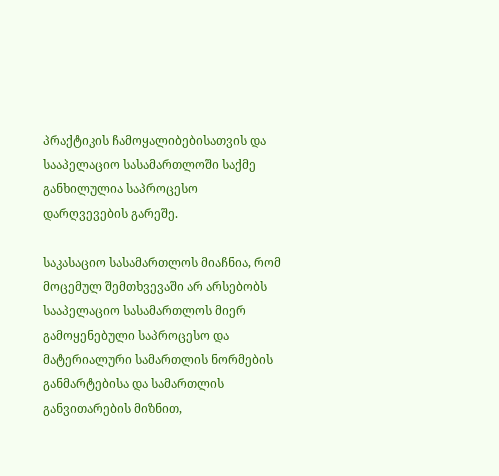პრაქტიკის ჩამოყალიბებისათვის და სააპელაციო სასამართლოში საქმე განხილულია საპროცესო დარღვევების გარეშე.

საკასაციო სასამართლოს მიაჩნია, რომ მოცემულ შემთხვევაში არ არსებობს სააპელაციო სასამართლოს მიერ გამოყენებული საპროცესო და მატერიალური სამართლის ნორმების განმარტებისა და სამართლის განვითარების მიზნით,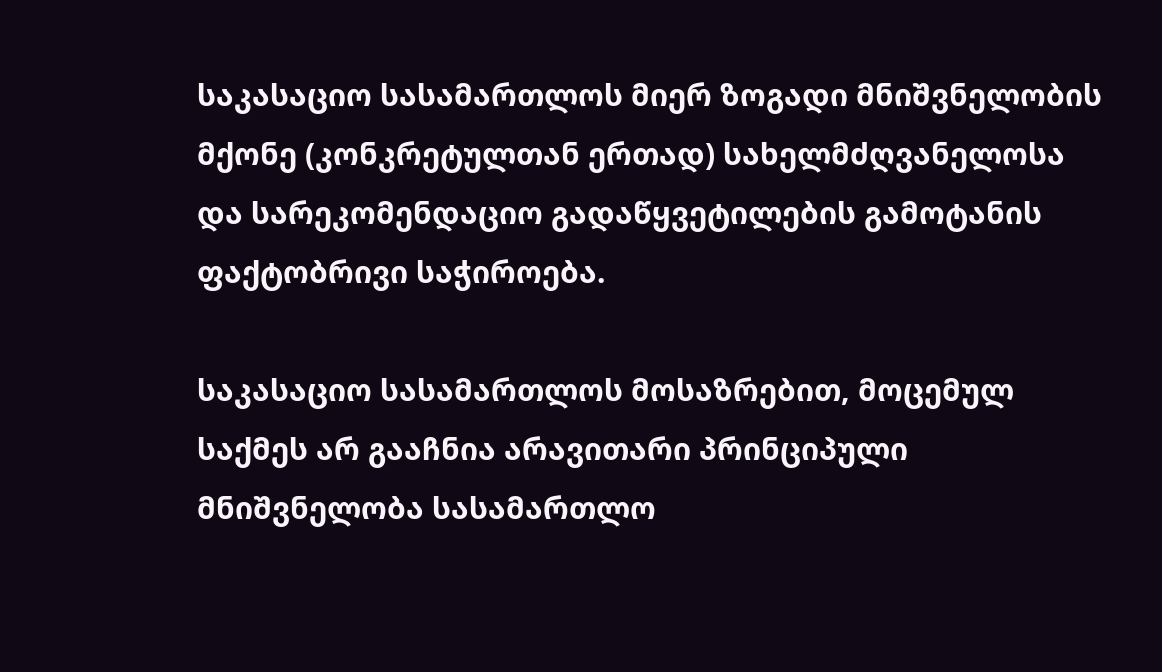საკასაციო სასამართლოს მიერ ზოგადი მნიშვნელობის მქონე (კონკრეტულთან ერთად) სახელმძღვანელოსა და სარეკომენდაციო გადაწყვეტილების გამოტანის ფაქტობრივი საჭიროება.

საკასაციო სასამართლოს მოსაზრებით, მოცემულ საქმეს არ გააჩნია არავითარი პრინციპული მნიშვნელობა სასამართლო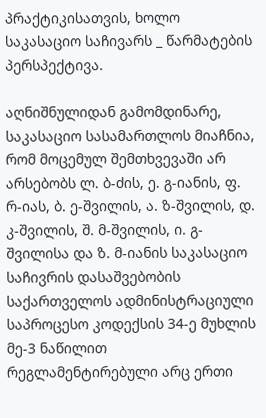პრაქტიკისათვის, ხოლო საკასაციო საჩივარს _ წარმატების პერსპექტივა.

აღნიშნულიდან გამომდინარე, საკასაციო სასამართლოს მიაჩნია, რომ მოცემულ შემთხვევაში არ არსებობს ლ. ბ-ძის, ე. გ-იანის, ფ. რ-იას, ბ. ე-შვილის, ა. ზ-შვილის, დ. კ-შვილის, შ. მ-შვილის, ი. გ-შვილისა და ზ. მ-იანის საკასაციო საჩივრის დასაშვებობის საქართველოს ადმინისტრაციული საპროცესო კოდექსის 34-ე მუხლის მე-3 ნაწილით რეგლამენტირებული არც ერთი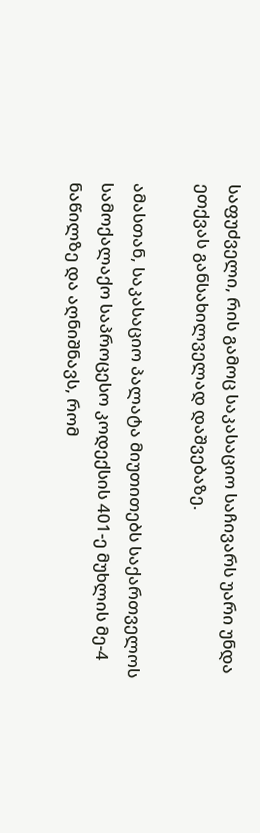საფუძველი, რის გამოც საკასაციო საჩივარს უარი უნდა ეთქვას განსახილველად დაშვებაზე.

ამასთან, საკასაციო პალატა მიუთითებს საქართველოს სამოქალაქო საპროცესო კოდექსის 401-ე მუხლის მე-4 ნაწილზე და აღნიშნავს, რომ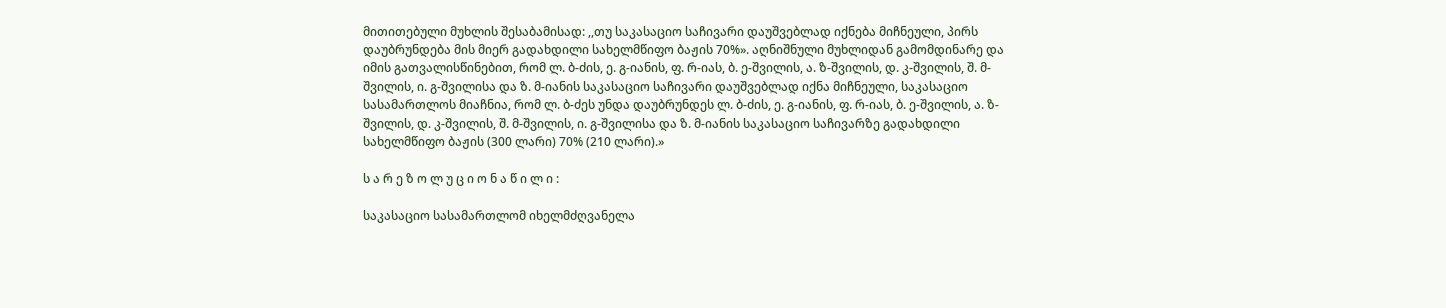მითითებული მუხლის შესაბამისად: ,,თუ საკასაციო საჩივარი დაუშვებლად იქნება მიჩნეული, პირს დაუბრუნდება მის მიერ გადახდილი სახელმწიფო ბაჟის 70%». აღნიშნული მუხლიდან გამომდინარე და იმის გათვალისწინებით, რომ ლ. ბ-ძის, ე. გ-იანის, ფ. რ-იას, ბ. ე-შვილის, ა. ზ-შვილის, დ. კ-შვილის, შ. მ-შვილის, ი. გ-შვილისა და ზ. მ-იანის საკასაციო საჩივარი დაუშვებლად იქნა მიჩნეული, საკასაციო სასამართლოს მიაჩნია, რომ ლ. ბ-ძეს უნდა დაუბრუნდეს ლ. ბ-ძის, ე. გ-იანის, ფ. რ-იას, ბ. ე-შვილის, ა. ზ-შვილის, დ. კ-შვილის, შ. მ-შვილის, ი. გ-შვილისა და ზ. მ-იანის საკასაციო საჩივარზე გადახდილი სახელმწიფო ბაჟის (300 ლარი) 70% (210 ლარი).»

ს ა რ ე ზ ო ლ უ ც ი ო ნ ა წ ი ლ ი :

საკასაციო სასამართლომ იხელმძღვანელა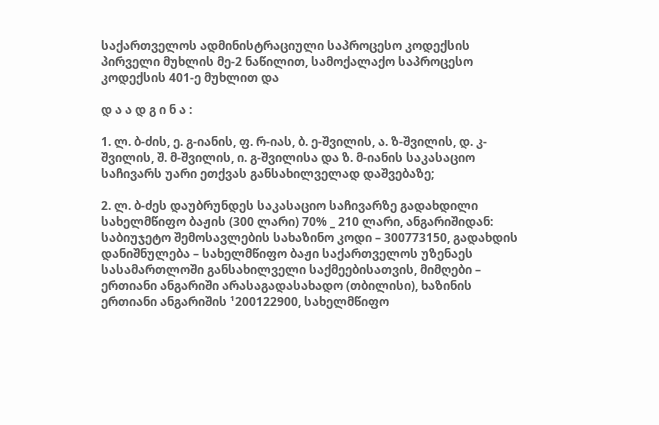საქართველოს ადმინისტრაციული საპროცესო კოდექსის პირველი მუხლის მე-2 ნაწილით, სამოქალაქო საპროცესო კოდექსის 401-ე მუხლით და

დ ა ა დ გ ი ნ ა :

1. ლ. ბ-ძის, ე. გ-იანის, ფ. რ-იას, ბ. ე-შვილის, ა. ზ-შვილის, დ. კ-შვილის, შ. მ-შვილის, ი. გ-შვილისა და ზ. მ-იანის საკასაციო საჩივარს უარი ეთქვას განსახილველად დაშვებაზე;

2. ლ. ბ-ძეს დაუბრუნდეს საკასაციო საჩივარზე გადახდილი სახელმწიფო ბაჟის (300 ლარი) 70% _ 210 ლარი, ანგარიშიდან: საბიუჯეტო შემოსავლების სახაზინო კოდი – 300773150, გადახდის დანიშნულება – სახელმწიფო ბაჟი საქართველოს უზენაეს სასამართლოში განსახილველი საქმეებისათვის, მიმღები – ერთიანი ანგარიში არასაგადასახადო (თბილისი), ხაზინის ერთიანი ანგარიშის ¹200122900, სახელმწიფო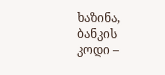ხაზინა, ბანკის კოდი –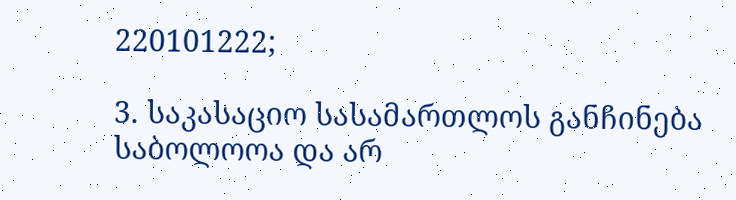220101222;

3. საკასაციო სასამართლოს განჩინება საბოლოოა და არ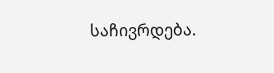საჩივრდება.